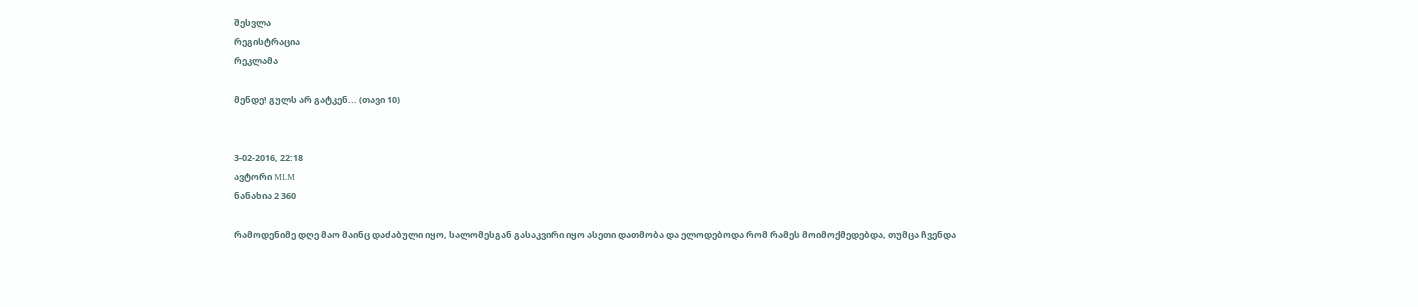შესვლა
რეგისტრაცია
რეკლამა

მენდე! გულს არ გატკენ... (თავი 10)


3-02-2016, 22:18
ავტორი MLM
ნანახია 2 360

რამოდენიმე დღე მაო მაინც დაძაბული იყო, სალომესგან გასაკვირი იყო ასეთი დათმობა და ელოდებოდა რომ რამეს მოიმოქმედებდა, თუმცა ჩვენდა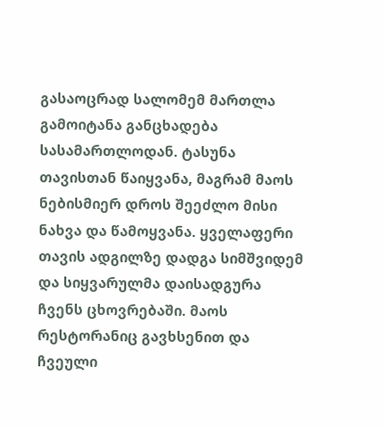გასაოცრად სალომემ მართლა გამოიტანა განცხადება სასამართლოდან. ტასუნა თავისთან წაიყვანა, მაგრამ მაოს ნებისმიერ დროს შეეძლო მისი ნახვა და წამოყვანა. ყველაფერი თავის ადგილზე დადგა სიმშვიდემ და სიყვარულმა დაისადგურა ჩვენს ცხოვრებაში. მაოს რესტორანიც გავხსენით და ჩვეული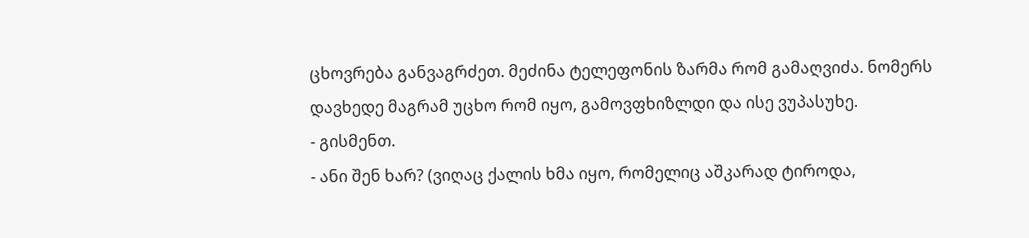ცხოვრება განვაგრძეთ. მეძინა ტელეფონის ზარმა რომ გამაღვიძა. ნომერს დავხედე მაგრამ უცხო რომ იყო, გამოვფხიზლდი და ისე ვუპასუხე.
- გისმენთ.
- ანი შენ ხარ? (ვიღაც ქალის ხმა იყო, რომელიც აშკარად ტიროდა,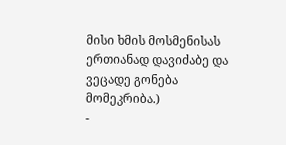მისი ხმის მოსმენისას ერთიანად დავიძაბე და ვეცადე გონება მომეკრიბა.)
-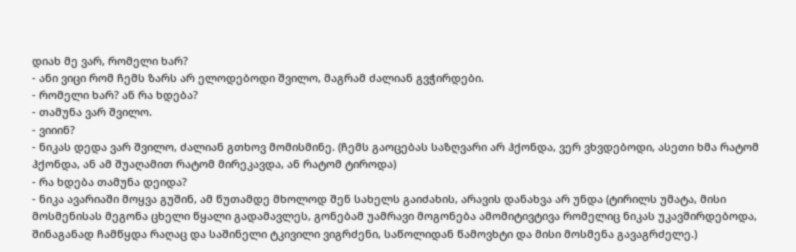დიახ მე ვარ, რომელი ხარ?
- ანი ვიცი რომ ჩემს ზარს არ ელოდებოდი შვილო, მაგრამ ძალიან გვჭირდები.
- რომელი ხარ? ან რა ხდება?
- თამუნა ვარ შვილო.
- ვიიინ?
- ნიკას დედა ვარ შვილო, ძალიან გთხოვ მომისმინე. (ჩემს გაოცებას საზღვარი არ ჰქონდა, ვერ ვხვდებოდი, ასეთი ხმა რატომ ჰქონდა, ან ამ შუაღამით რატომ მირეკავდა, ან რატომ ტიროდა)
- რა ხდება თამუნა დეიდა?
- ნიკა ავარიაში მოყვა გუშინ, ამ წუთამდე მხოლოდ შენ სახელს გაიძახის, არავის დანახვა არ უნდა (ტირილს უმატა, მისი მოსმენისას მეგონა ცხელი წყალი გადამავლეს, გონებამ უამრავი მოგონება ამომიტივტივა რომელიც ნიკას უკავშირდებოდა, შინაგანად ჩამწყდა რაღაც და საშინელი ტკივილი ვიგრძენი, საწოლიდან წამოვხტი და მისი მოსმენა გავაგრძელე.)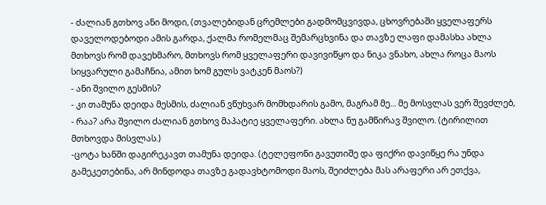- ძალიან გთხოვ ანი მოდი, (თვალებიდან ცრემლები გადმომცვივდა, ცხოვრებაში ყველაფერს დაველოდებოდი ამის გარდა, ქალმა რომელმაც შემარცხვინა და თავზე ლაფი დამასხა ახლა მთხოვს რომ დავეხმარო, მთხოვს რომ ყველაფერი დავივიწყო და ნიკა ვნახო, ახლა როცა მაოს სიყვარული გამაჩნია, ამით ხომ გულს ვატკენ მაოს?)
- ანი შვილო გესმის?
- კი თამუნა დეიდა მესმის, ძალიან ვწუხვარ მომხდარის გამო, მაგრამ მე... მე მოსვლას ვერ შევძლებ,
- რაა? არა შვილო ძალიან გთხოვ მაპატიე ყველაფერი. ახლა ნუ გამწირავ შვილო. (ტირილით მთხოვდა მისვლას.)
-ცოტა ხანში დაგირეკავთ თამუნა დეიდა. (ტელეფონი გავუთიშე და ფიქრი დავიწყე რა უნდა გამეკეთებინა, არ მინდოდა თავზე გადავხტომოდი მაოს, შეიძლება მას არაფერი არ ეთქვა,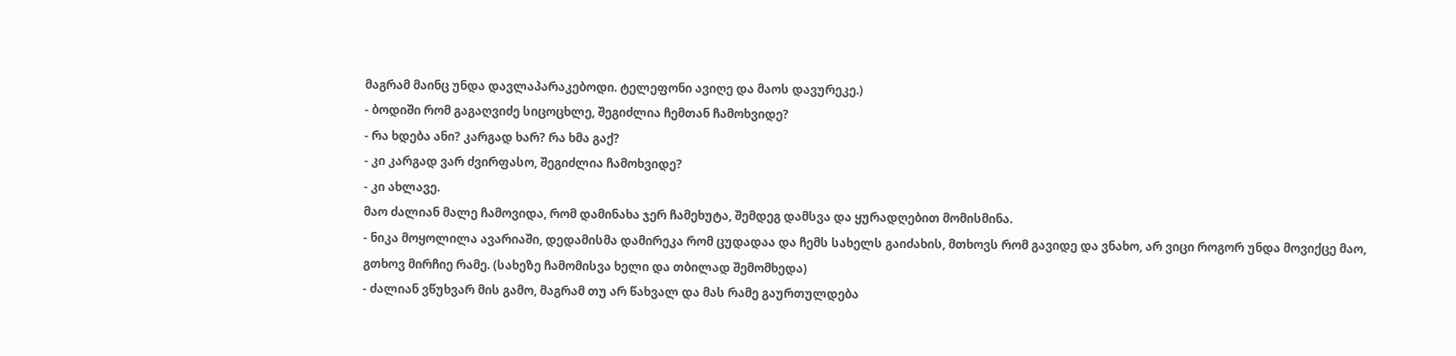მაგრამ მაინც უნდა დავლაპარაკებოდი. ტელეფონი ავიღე და მაოს დავურეკე.)
- ბოდიში რომ გაგაღვიძე სიცოცხლე, შეგიძლია ჩემთან ჩამოხვიდე?
- რა ხდება ანი? კარგად ხარ? რა ხმა გაქ?
- კი კარგად ვარ ძვირფასო, შეგიძლია ჩამოხვიდე?
- კი ახლავე.
მაო ძალიან მალე ჩამოვიდა, რომ დამინახა ჯერ ჩამეხუტა, შემდეგ დამსვა და ყურადღებით მომისმინა.
- ნიკა მოყოლილა ავარიაში, დედამისმა დამირეკა რომ ცუდადაა და ჩემს სახელს გაიძახის, მთხოვს რომ გავიდე და ვნახო, არ ვიცი როგორ უნდა მოვიქცე მაო, გთხოვ მირჩიე რამე. (სახეზე ჩამომისვა ხელი და თბილად შემომხედა)
- ძალიან ვწუხვარ მის გამო, მაგრამ თუ არ წახვალ და მას რამე გაურთულდება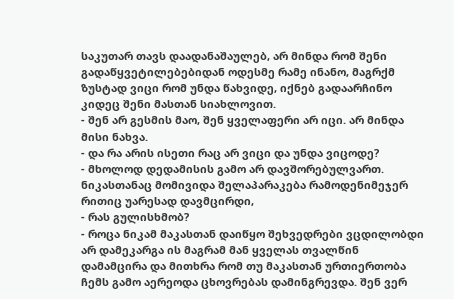საკუთარ თავს დაადანაშაულებ, არ მინდა რომ შენი გადაწყვეტილებებიდან ოდესმე რამე ინანო, მაგრქმ ზუსტად ვიცი რომ უნდა წახვიდე, იქნებ გადაარჩინო კიდეც შენი მასთან სიახლოვით.
- შენ არ გესმის მაო, შენ ყველაფერი არ იცი. არ მინდა მისი ნახვა.
- და რა არის ისეთი რაც არ ვიცი და უნდა ვიცოდე?
- მხოლოდ დედამისის გამო არ დავშორებულვართ. ნიკასთანაც მომივიდა შელაპარაკება რამოდენიმეჯერ რითიც უარესად დავმცირდი,
- რას გულისხმობ?
- როცა ნიკამ მაკასთან დაიწყო შეხვედრები ვცდილობდი არ დამეკარგა ის მაგრამ მან ყველას თვალწინ დამამცირა და მითხრა რომ თუ მაკასთან ურთიერთობა ჩემს გამო აერეოდა ცხოვრებას დამინგრევდა. შენ ვერ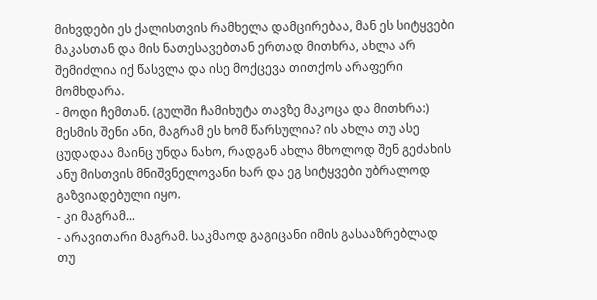მიხვდები ეს ქალისთვის რამხელა დამცირებაა, მან ეს სიტყვები მაკასთან და მის ნათესავებთან ერთად მითხრა, ახლა არ შემიძლია იქ წასვლა და ისე მოქცევა თითქოს არაფერი მომხდარა.
- მოდი ჩემთან. (გულში ჩამიხუტა თავზე მაკოცა და მითხრა:) მესმის შენი ანი, მაგრამ ეს ხომ წარსულია? ის ახლა თუ ასე ცუდადაა მაინც უნდა ნახო, რადგან ახლა მხოლოდ შენ გეძახის ანუ მისთვის მნიშვნელოვანი ხარ და ეგ სიტყვები უბრალოდ გაზვიადებული იყო.
- კი მაგრამ...
- არავითარი მაგრამ. საკმაოდ გაგიცანი იმის გასააზრებლად თუ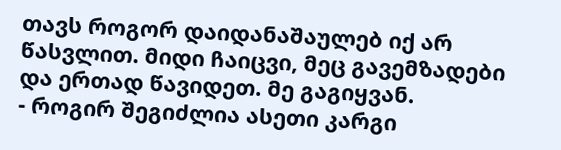თავს როგორ დაიდანაშაულებ იქ არ წასვლით. მიდი ჩაიცვი, მეც გავემზადები და ერთად წავიდეთ. მე გაგიყვან.
- როგირ შეგიძლია ასეთი კარგი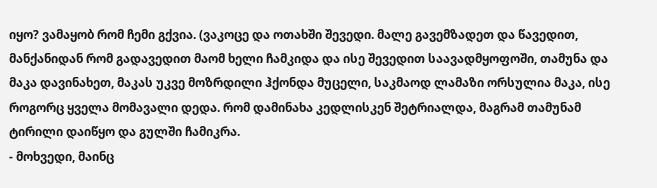იყო? ვამაყობ რომ ჩემი გქვია. (ვაკოცე და ოთახში შევედი. მალე გავემზადეთ და წავედით, მანქანიდან რომ გადავედით მაომ ხელი ჩამკიდა და ისე შევედით საავადმყოფოში, თამუნა და მაკა დავინახეთ, მაკას უკვე მოზრდილი ჰქონდა მუცელი, საკმაოდ ლამაზი ორსულია მაკა, ისე როგორც ყველა მომავალი დედა. რომ დამინახა კედლისკენ შეტრიალდა, მაგრამ თამუნამ ტირილი დაიწყო და გულში ჩამიკრა.
- მოხვედი, მაინც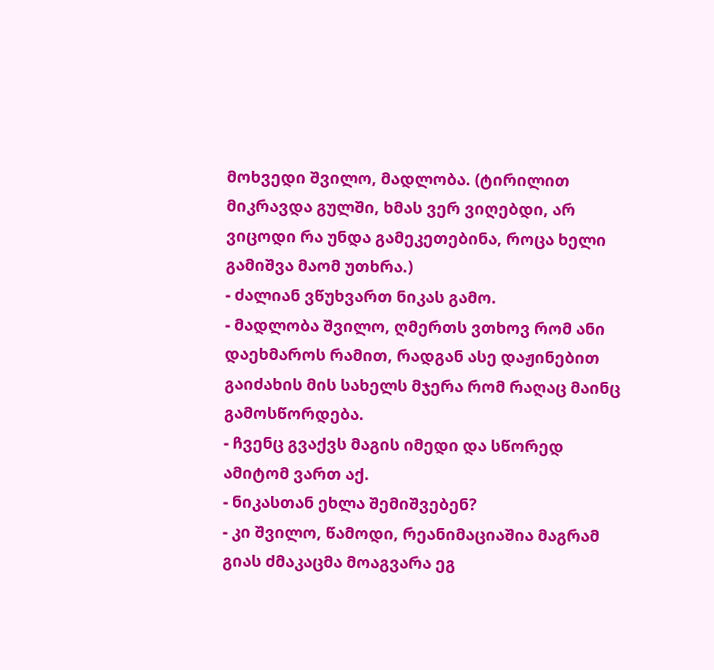მოხვედი შვილო, მადლობა. (ტირილით მიკრავდა გულში, ხმას ვერ ვიღებდი, არ ვიცოდი რა უნდა გამეკეთებინა, როცა ხელი გამიშვა მაომ უთხრა.)
- ძალიან ვწუხვართ ნიკას გამო.
- მადლობა შვილო, ღმერთს ვთხოვ რომ ანი დაეხმაროს რამით, რადგან ასე დაჟინებით გაიძახის მის სახელს მჯერა რომ რაღაც მაინც გამოსწორდება.
- ჩვენც გვაქვს მაგის იმედი და სწორედ ამიტომ ვართ აქ.
- ნიკასთან ეხლა შემიშვებენ?
- კი შვილო, წამოდი, რეანიმაციაშია მაგრამ გიას ძმაკაცმა მოაგვარა ეგ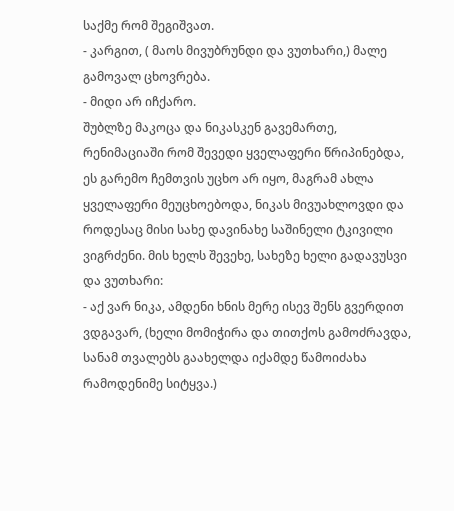საქმე რომ შეგიშვათ.
- კარგით, ( მაოს მივუბრუნდი და ვუთხარი,) მალე გამოვალ ცხოვრება.
- მიდი არ იჩქარო.
შუბლზე მაკოცა და ნიკასკენ გავემართე, რენიმაციაში რომ შევედი ყველაფერი წრიპინებდა, ეს გარემო ჩემთვის უცხო არ იყო, მაგრამ ახლა ყველაფერი მეუცხოებოდა, ნიკას მივუახლოვდი და როდესაც მისი სახე დავინახე საშინელი ტკივილი ვიგრძენი. მის ხელს შევეხე, სახეზე ხელი გადავუსვი და ვუთხარი:
- აქ ვარ ნიკა, ამდენი ხნის მერე ისევ შენს გვერდით ვდგავარ, (ხელი მომიჭირა და თითქოს გამოძრავდა, სანამ თვალებს გაახელდა იქამდე წამოიძახა რამოდენიმე სიტყვა.)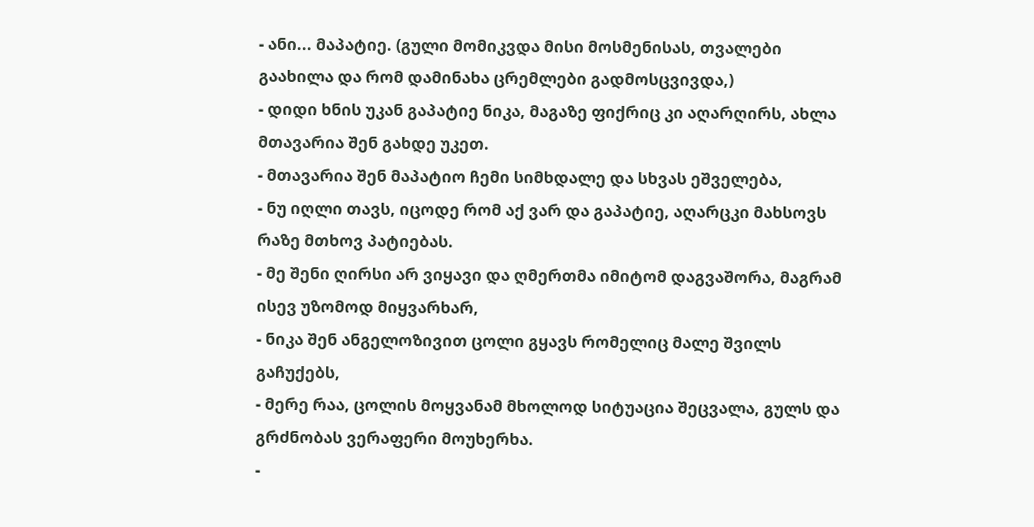- ანი... მაპატიე. (გული მომიკვდა მისი მოსმენისას, თვალები გაახილა და რომ დამინახა ცრემლები გადმოსცვივდა,)
- დიდი ხნის უკან გაპატიე ნიკა, მაგაზე ფიქრიც კი აღარღირს, ახლა მთავარია შენ გახდე უკეთ.
- მთავარია შენ მაპატიო ჩემი სიმხდალე და სხვას ეშველება,
- ნუ იღლი თავს, იცოდე რომ აქ ვარ და გაპატიე, აღარცკი მახსოვს რაზე მთხოვ პატიებას.
- მე შენი ღირსი არ ვიყავი და ღმერთმა იმიტომ დაგვაშორა, მაგრამ ისევ უზომოდ მიყვარხარ,
- ნიკა შენ ანგელოზივით ცოლი გყავს რომელიც მალე შვილს გაჩუქებს,
- მერე რაა, ცოლის მოყვანამ მხოლოდ სიტუაცია შეცვალა, გულს და გრძნობას ვერაფერი მოუხერხა.
-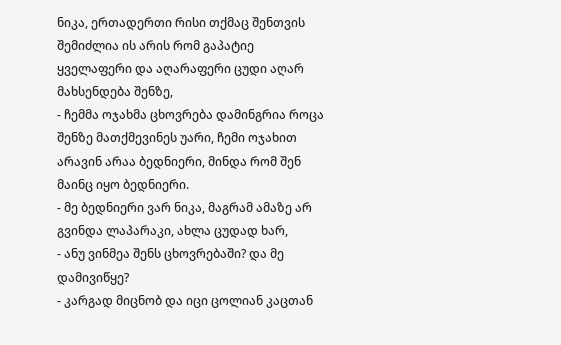ნიკა, ერთადერთი რისი თქმაც შენთვის შემიძლია ის არის რომ გაპატიე ყველაფერი და აღარაფერი ცუდი აღარ მახსენდება შენზე,
- ჩემმა ოჯახმა ცხოვრება დამინგრია როცა შენზე მათქმევინეს უარი, ჩემი ოჯახით არავინ არაა ბედნიერი, მინდა რომ შენ მაინც იყო ბედნიერი.
- მე ბედნიერი ვარ ნიკა, მაგრამ ამაზე არ გვინდა ლაპარაკი, ახლა ცუდად ხარ,
- ანუ ვინმეა შენს ცხოვრებაში? და მე დამივიწყე?
- კარგად მიცნობ და იცი ცოლიან კაცთან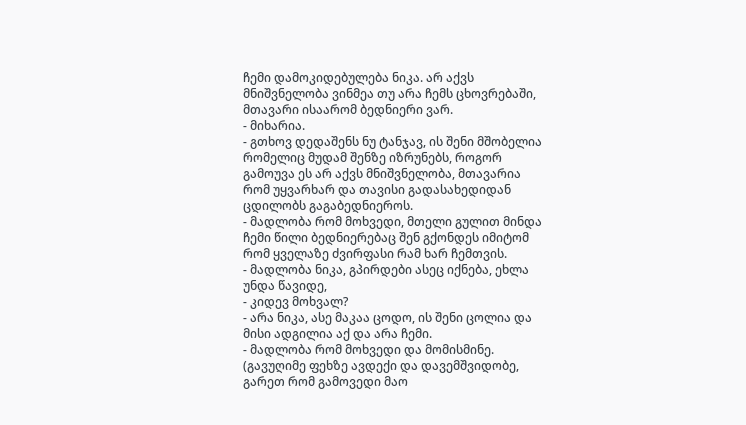ჩემი დამოკიდებულება ნიკა. არ აქვს მნიშვნელობა ვინმეა თუ არა ჩემს ცხოვრებაში, მთავარი ისაარომ ბედნიერი ვარ.
- მიხარია.
- გთხოვ დედაშენს ნუ ტანჯავ, ის შენი მშობელია რომელიც მუდამ შენზე იზრუნებს, როგორ გამოუვა ეს არ აქვს მნიშვნელობა, მთავარია რომ უყვარხარ და თავისი გადასახედიდან ცდილობს გაგაბედნიეროს.
- მადლობა რომ მოხვედი, მთელი გულით მინდა ჩემი წილი ბედნიერებაც შენ გქონდეს იმიტომ რომ ყველაზე ძვირფასი რამ ხარ ჩემთვის.
- მადლობა ნიკა, გპირდები ასეც იქნება, ეხლა უნდა წავიდე,
- კიდევ მოხვალ?
- არა ნიკა, ასე მაკაა ცოდო, ის შენი ცოლია და მისი ადგილია აქ და არა ჩემი.
- მადლობა რომ მოხვედი და მომისმინე. (გავუღიმე ფეხზე ავდექი და დავემშვიდობე, გარეთ რომ გამოვედი მაო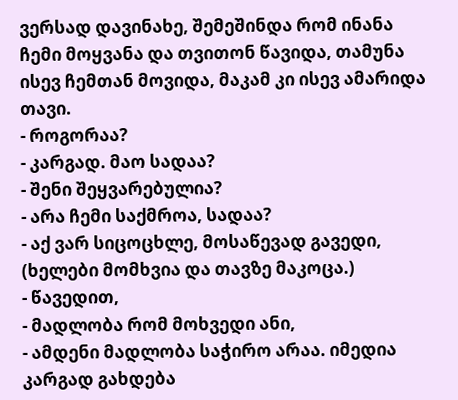ვერსად დავინახე, შემეშინდა რომ ინანა ჩემი მოყვანა და თვითონ წავიდა, თამუნა ისევ ჩემთან მოვიდა, მაკამ კი ისევ ამარიდა თავი.
- როგორაა?
- კარგად. მაო სადაა?
- შენი შეყვარებულია?
- არა ჩემი საქმროა, სადაა?
- აქ ვარ სიცოცხლე, მოსაწევად გავედი, (ხელები მომხვია და თავზე მაკოცა.)
- წავედით,
- მადლობა რომ მოხვედი ანი,
- ამდენი მადლობა საჭირო არაა. იმედია კარგად გახდება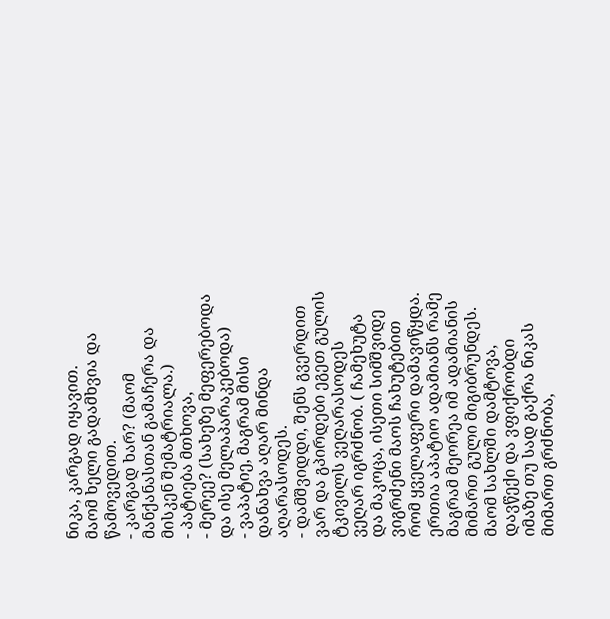ნიკა, კარგად იყავით.
მაომ ხელი გადამხვია და წამოვედით.
- კარგად ხარ? (მაომ მანქანასთან გამაჩერა და მისკენ შემატრიალა.)
- პატიება მთხოვა,
- მერეე? (სახეზე მეფერებოდა და ისე მელაპარაკებოდა)
- ვაპატიე, მაგრამ მისი დანახვა აღარ მინდა აღარასოდეს.
- დამშვიდდი, შენს გვერდით ვარ და გპირდები ეგეთ გულის ტკივილს ვეღარასოდეს ვეღარ იგრძნობ. ( ჩამეხუტა და მაკოცა, ისეთი სიმშვიდე ვიგრძენი მაოს ჩახუტებით რომ ყველაფერი დამავიწყდა. ერთია აპატიო ადამიანს რამე მაგრამ მეორეა იმ ადამიანის მიმართ გული მიგიბრუნდეს. მაომ სახლში დამტოვა, დავწექი და ვფიქრობდი იმაზე თუ სად გაქრა ნიკას მიმართ გრძნობა,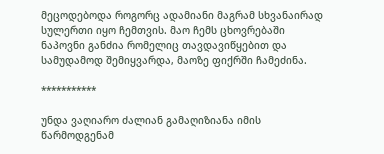მეცოდებოდა როგორც ადამიანი მაგრამ სხვანაირად სულერთი იყო ჩემთვის. მაო ჩემს ცხოვრებაში ნაპოვნი განძია რომელიც თავდავიწყებით და სამუდამოდ შემიყვარდა, მაოზე ფიქრში ჩამეძინა.

***********

უნდა ვაღიარო ძალიან გამაღიზიანა იმის წარმოდგენამ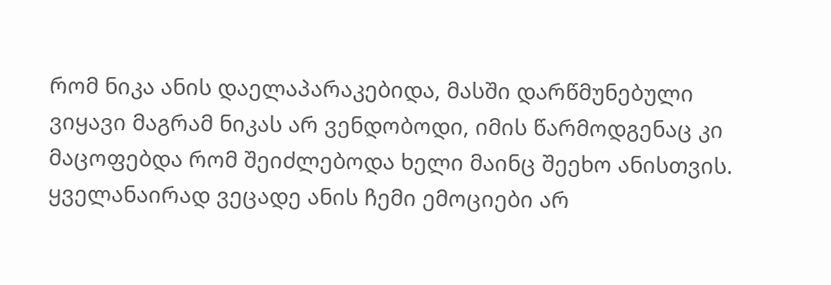რომ ნიკა ანის დაელაპარაკებიდა, მასში დარწმუნებული ვიყავი მაგრამ ნიკას არ ვენდობოდი, იმის წარმოდგენაც კი მაცოფებდა რომ შეიძლებოდა ხელი მაინც შეეხო ანისთვის. ყველანაირად ვეცადე ანის ჩემი ემოციები არ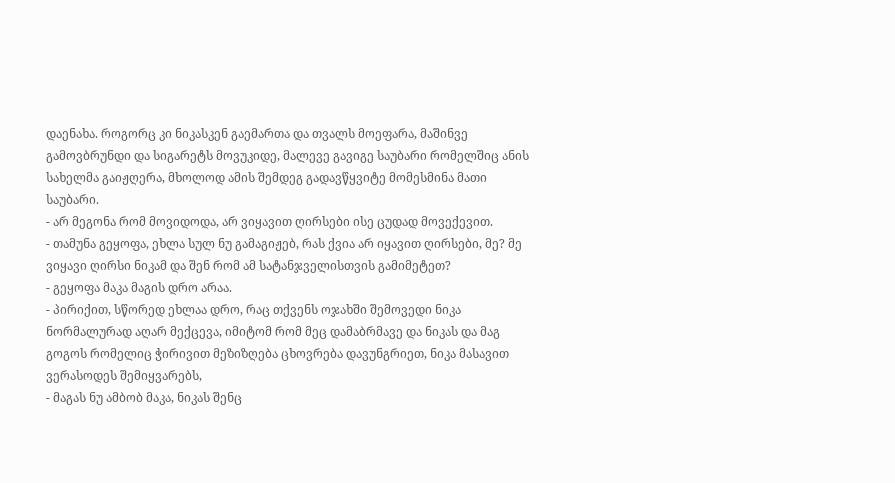დაენახა. როგორც კი ნიკასკენ გაემართა და თვალს მოეფარა, მაშინვე გამოვბრუნდი და სიგარეტს მოვუკიდე, მალევე გავიგე საუბარი რომელშიც ანის სახელმა გაიჟღერა, მხოლოდ ამის შემდეგ გადავწყვიტე მომესმინა მათი საუბარი.
- არ მეგონა რომ მოვიდოდა, არ ვიყავით ღირსები ისე ცუდად მოვექევით.
- თამუნა გეყოფა, ეხლა სულ ნუ გამაგიჟებ, რას ქვია არ იყავით ღირსები, მე? მე ვიყავი ღირსი ნიკამ და შენ რომ ამ სატანჯველისთვის გამიმეტეთ?
- გეყოფა მაკა მაგის დრო არაა.
- პირიქით, სწორედ ეხლაა დრო, რაც თქვენს ოჯახში შემოვედი ნიკა ნორმალურად აღარ მექცევა, იმიტომ რომ მეც დამაბრმავე და ნიკას და მაგ გოგოს რომელიც ჭირივით მეზიზღება ცხოვრება დავუნგრიეთ, ნიკა მასავით ვერასოდეს შემიყვარებს,
- მაგას ნუ ამბობ მაკა, ნიკას შენც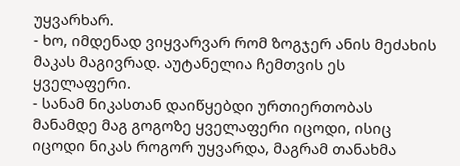უყვარხარ.
- ხო, იმდენად ვიყვარვარ რომ ზოგჯერ ანის მეძახის მაკას მაგივრად. აუტანელია ჩემთვის ეს ყველაფერი.
- სანამ ნიკასთან დაიწყებდი ურთიერთობას მანამდე მაგ გოგოზე ყველაფერი იცოდი, ისიც იცოდი ნიკას როგორ უყვარდა, მაგრამ თანახმა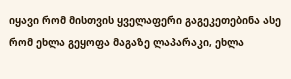იყავი რომ მისთვის ყველაფერი გაგეკეთებინა ასე რომ ეხლა გეყოფა მაგაზე ლაპარაკი, ეხლა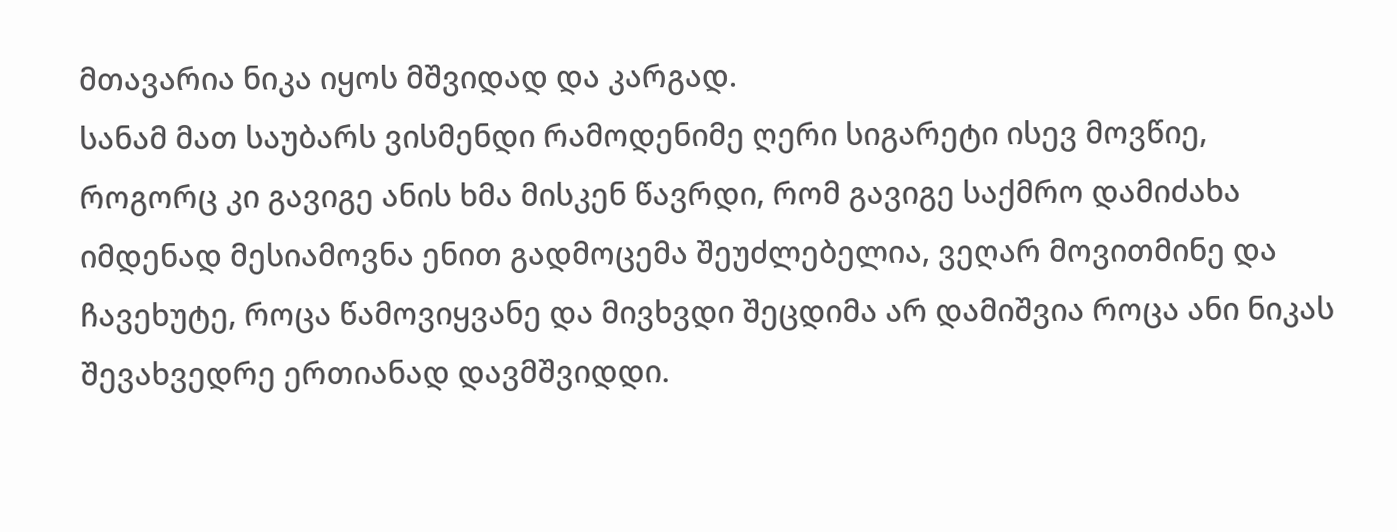მთავარია ნიკა იყოს მშვიდად და კარგად.
სანამ მათ საუბარს ვისმენდი რამოდენიმე ღერი სიგარეტი ისევ მოვწიე, როგორც კი გავიგე ანის ხმა მისკენ წავრდი, რომ გავიგე საქმრო დამიძახა იმდენად მესიამოვნა ენით გადმოცემა შეუძლებელია, ვეღარ მოვითმინე და ჩავეხუტე, როცა წამოვიყვანე და მივხვდი შეცდიმა არ დამიშვია როცა ანი ნიკას შევახვედრე ერთიანად დავმშვიდდი.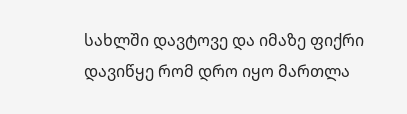სახლში დავტოვე და იმაზე ფიქრი დავიწყე რომ დრო იყო მართლა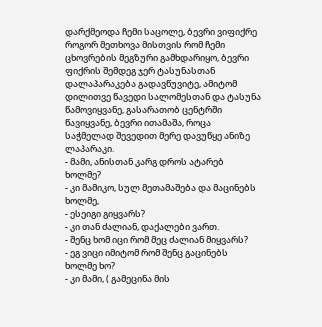დარქმეოდა ჩემი საცოლე, ბევრი ვიფიქრე როგორ მეთხოვა მისთვის რომ ჩემი ცხოვრების მეგზური გამხდარიყო, ბევრი ფიქრის შემდეგ ჯერ ტასუნასთან დალაპარაკება გადავწუვიტე, ამიტომ დილითვე წავედი სალომესთან და ტასუნა წამოვიყვანე, გასარათობ ცენტრში წავიყვანე, ბევრი ითამაშა, როცა საჭმელად შევედით მერე დავუწყე ანიზე ლაპარაკი.
- მამი, ანისთან კარგ დროს ატარებ ხოლმე?
- კი მამიკო, სულ მეთამაშება და მაცინებს ხოლმე,
- ესეიგი გიყვარს?
- კი თან ძალიან, დაქალები ვართ.
- შენც ხომ იცი რომ მეც ძალიან მიყვარს?
- ეგ ვიცი იმიტომ რომ შენც გაცინებს ხოლმე ხო?
- კი მამი, ( გამეცინა მის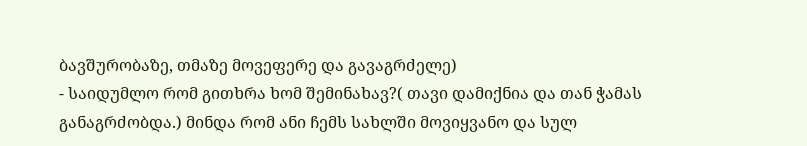ბავშურობაზე, თმაზე მოვეფერე და გავაგრძელე)
- საიდუმლო რომ გითხრა ხომ შემინახავ?( თავი დამიქნია და თან ჭამას განაგრძობდა.) მინდა რომ ანი ჩემს სახლში მოვიყვანო და სულ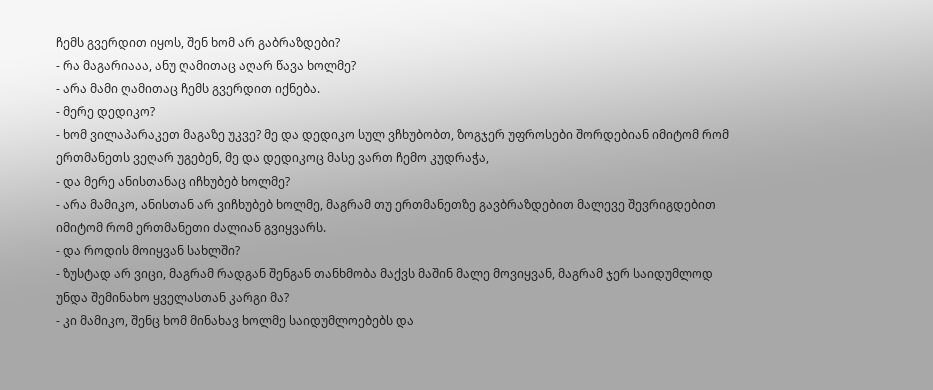ჩემს გვერდით იყოს, შენ ხომ არ გაბრაზდები?
- რა მაგარიააა, ანუ ღამითაც აღარ წავა ხოლმე?
- არა მამი ღამითაც ჩემს გვერდით იქნება.
- მერე დედიკო?
- ხომ ვილაპარაკეთ მაგაზე უკვე? მე და დედიკო სულ ვჩხუბობთ, ზოგჯერ უფროსები შორდებიან იმიტომ რომ ერთმანეთს ვეღარ უგებენ, მე და დედიკოც მასე ვართ ჩემო კუდრაჭა,
- და მერე ანისთანაც იჩხუბებ ხოლმე?
- არა მამიკო, ანისთან არ ვიჩხუბებ ხოლმე, მაგრამ თუ ერთმანეთზე გავბრაზდებით მალევე შევრიგდებით იმიტომ რომ ერთმანეთი ძალიან გვიყვარს.
- და როდის მოიყვან სახლში?
- ზუსტად არ ვიცი, მაგრამ რადგან შენგან თანხმობა მაქვს მაშინ მალე მოვიყვან, მაგრამ ჯერ საიდუმლოდ უნდა შემინახო ყველასთან კარგი მა?
- კი მამიკო, შენც ხომ მინახავ ხოლმე საიდუმლოებებს და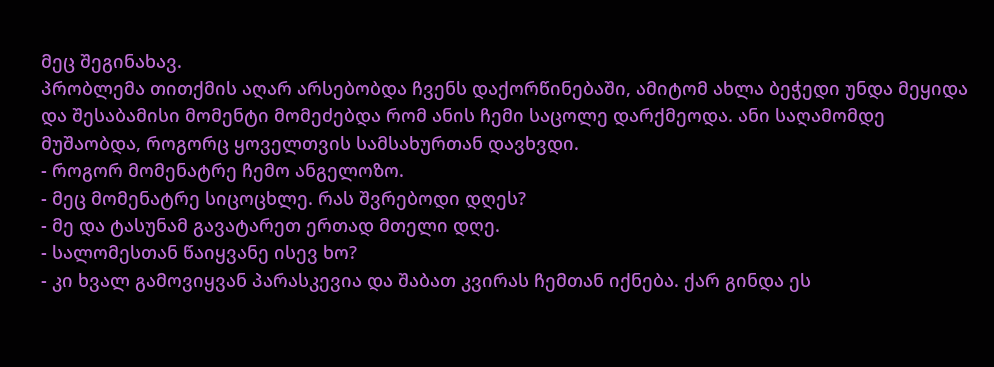მეც შეგინახავ.
პრობლემა თითქმის აღარ არსებობდა ჩვენს დაქორწინებაში, ამიტომ ახლა ბეჭედი უნდა მეყიდა და შესაბამისი მომენტი მომეძებდა რომ ანის ჩემი საცოლე დარქმეოდა. ანი საღამომდე მუშაობდა, როგორც ყოველთვის სამსახურთან დავხვდი.
- როგორ მომენატრე ჩემო ანგელოზო.
- მეც მომენატრე სიცოცხლე. რას შვრებოდი დღეს?
- მე და ტასუნამ გავატარეთ ერთად მთელი დღე.
- სალომესთან წაიყვანე ისევ ხო?
- კი ხვალ გამოვიყვან პარასკევია და შაბათ კვირას ჩემთან იქნება. ქარ გინდა ეს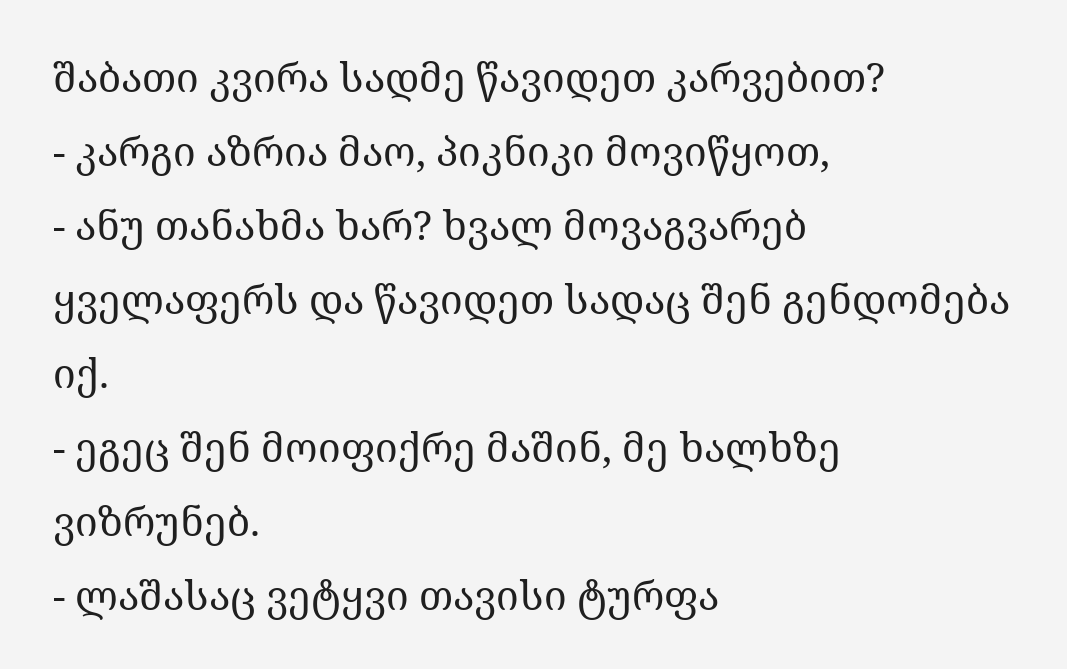შაბათი კვირა სადმე წავიდეთ კარვებით?
- კარგი აზრია მაო, პიკნიკი მოვიწყოთ,
- ანუ თანახმა ხარ? ხვალ მოვაგვარებ ყველაფერს და წავიდეთ სადაც შენ გენდომება იქ.
- ეგეც შენ მოიფიქრე მაშინ, მე ხალხზე ვიზრუნებ.
- ლაშასაც ვეტყვი თავისი ტურფა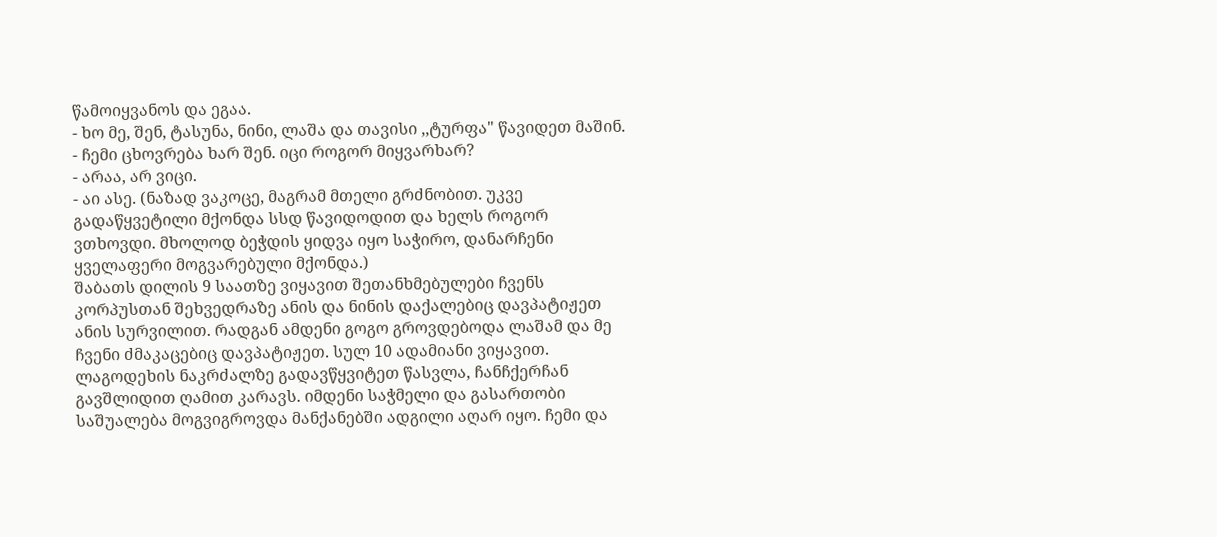წამოიყვანოს და ეგაა.
- ხო მე, შენ, ტასუნა, ნინი, ლაშა და თავისი ,,ტურფა" წავიდეთ მაშინ.
- ჩემი ცხოვრება ხარ შენ. იცი როგორ მიყვარხარ?
- არაა, არ ვიცი.
- აი ასე. (ნაზად ვაკოცე, მაგრამ მთელი გრძნობით. უკვე გადაწყვეტილი მქონდა სსდ წავიდოდით და ხელს როგორ ვთხოვდი. მხოლოდ ბეჭდის ყიდვა იყო საჭირო, დანარჩენი ყველაფერი მოგვარებული მქონდა.)
შაბათს დილის 9 საათზე ვიყავით შეთანხმებულები ჩვენს კორპუსთან შეხვედრაზე ანის და ნინის დაქალებიც დავპატიჟეთ ანის სურვილით. რადგან ამდენი გოგო გროვდებოდა ლაშამ და მე ჩვენი ძმაკაცებიც დავპატიჟეთ. სულ 10 ადამიანი ვიყავით. ლაგოდეხის ნაკრძალზე გადავწყვიტეთ წასვლა, ჩანჩქერჩან გავშლიდით ღამით კარავს. იმდენი საჭმელი და გასართობი საშუალება მოგვიგროვდა მანქანებში ადგილი აღარ იყო. ჩემი და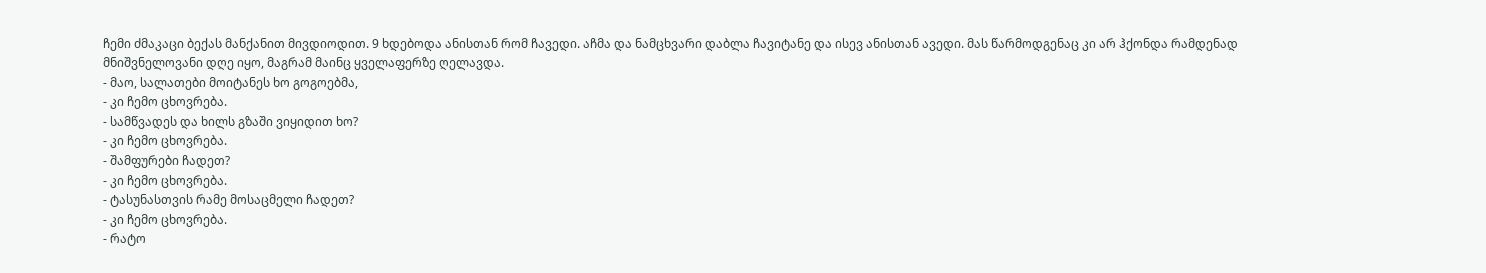ჩემი ძმაკაცი ბექას მანქანით მივდიოდით. 9 ხდებოდა ანისთან რომ ჩავედი. აჩმა და ნამცხვარი დაბლა ჩავიტანე და ისევ ანისთან ავედი. მას წარმოდგენაც კი არ ჰქონდა რამდენად მნიშვნელოვანი დღე იყო, მაგრამ მაინც ყველაფერზე ღელავდა.
- მაო, სალათები მოიტანეს ხო გოგოებმა,
- კი ჩემო ცხოვრება.
- სამწვადეს და ხილს გზაში ვიყიდით ხო?
- კი ჩემო ცხოვრება.
- შამფურები ჩადეთ?
- კი ჩემო ცხოვრება.
- ტასუნასთვის რამე მოსაცმელი ჩადეთ?
- კი ჩემო ცხოვრება.
- რატო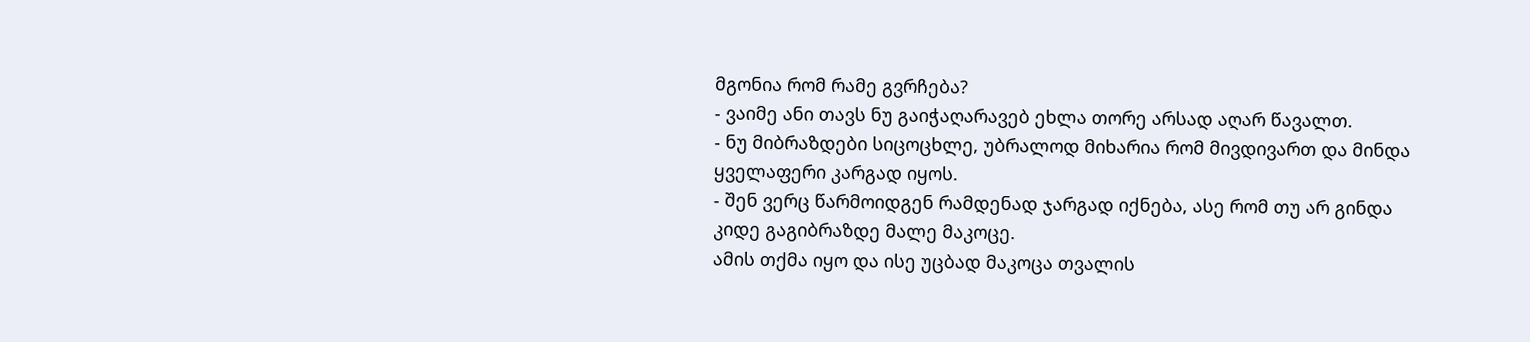მგონია რომ რამე გვრჩება?
- ვაიმე ანი თავს ნუ გაიჭაღარავებ ეხლა თორე არსად აღარ წავალთ.
- ნუ მიბრაზდები სიცოცხლე, უბრალოდ მიხარია რომ მივდივართ და მინდა ყველაფერი კარგად იყოს.
- შენ ვერც წარმოიდგენ რამდენად ჯარგად იქნება, ასე რომ თუ არ გინდა კიდე გაგიბრაზდე მალე მაკოცე.
ამის თქმა იყო და ისე უცბად მაკოცა თვალის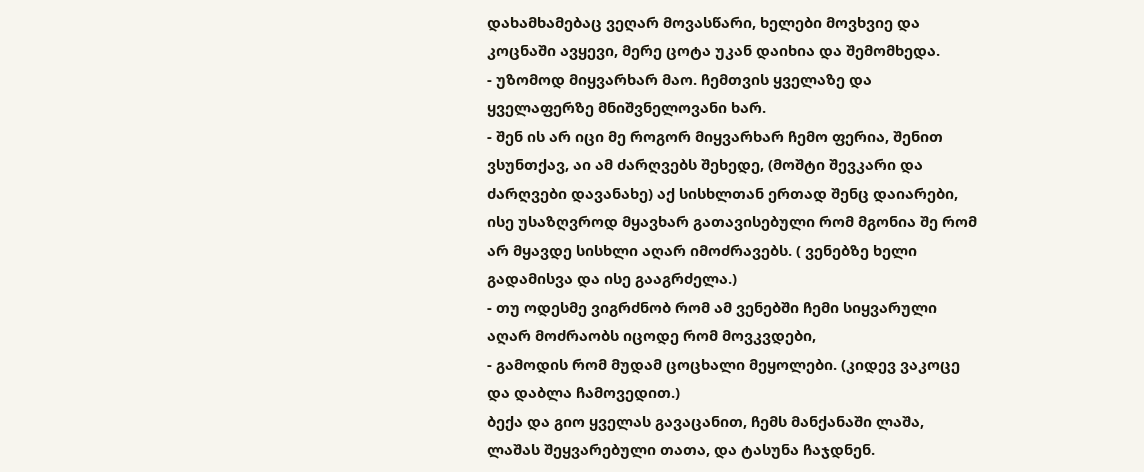დახამხამებაც ვეღარ მოვასწარი, ხელები მოვხვიე და კოცნაში ავყევი, მერე ცოტა უკან დაიხია და შემომხედა.
- უზომოდ მიყვარხარ მაო. ჩემთვის ყველაზე და ყველაფერზე მნიშვნელოვანი ხარ.
- შენ ის არ იცი მე როგორ მიყვარხარ ჩემო ფერია, შენით ვსუნთქავ, აი ამ ძარღვებს შეხედე, (მოშტი შევკარი და ძარღვები დავანახე) აქ სისხლთან ერთად შენც დაიარები, ისე უსაზღვროდ მყავხარ გათავისებული რომ მგონია შე რომ არ მყავდე სისხლი აღარ იმოძრავებს. ( ვენებზე ხელი გადამისვა და ისე გააგრძელა.)
- თუ ოდესმე ვიგრძნობ რომ ამ ვენებში ჩემი სიყვარული აღარ მოძრაობს იცოდე რომ მოვკვდები,
- გამოდის რომ მუდამ ცოცხალი მეყოლები. (კიდევ ვაკოცე და დაბლა ჩამოვედით.)
ბექა და გიო ყველას გავაცანით, ჩემს მანქანაში ლაშა, ლაშას შეყვარებული თათა, და ტასუნა ჩაჯდნენ.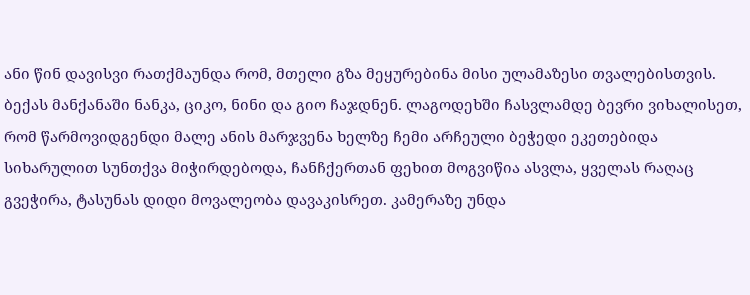ანი წინ დავისვი რათქმაუნდა რომ, მთელი გზა მეყურებინა მისი ულამაზესი თვალებისთვის. ბექას მანქანაში ნანკა, ციკო, ნინი და გიო ჩაჯდნენ. ლაგოდეხში ჩასვლამდე ბევრი ვიხალისეთ, რომ წარმოვიდგენდი მალე ანის მარჯვენა ხელზე ჩემი არჩეული ბეჭედი ეკეთებიდა სიხარულით სუნთქვა მიჭირდებოდა, ჩანჩქერთან ფეხით მოგვიწია ასვლა, ყველას რაღაც გვეჭირა, ტასუნას დიდი მოვალეობა დავაკისრეთ. კამერაზე უნდა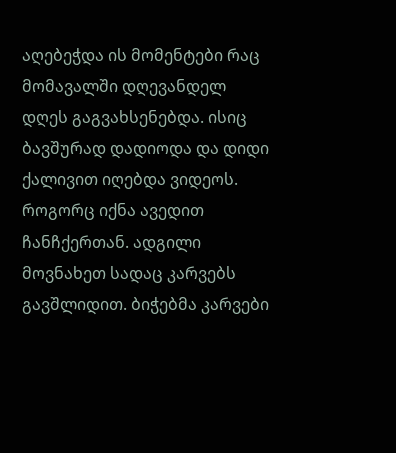აღებეჭდა ის მომენტები რაც მომავალში დღევანდელ დღეს გაგვახსენებდა. ისიც ბავშურად დადიოდა და დიდი ქალივით იღებდა ვიდეოს. როგორც იქნა ავედით ჩანჩქერთან. ადგილი მოვნახეთ სადაც კარვებს გავშლიდით. ბიჭებმა კარვები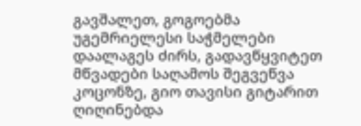გავშალეთ, გოგოებმა უგემრიელესი საჭმელები დაალაგეს ძირს, გადავწყვიტეთ მწვადები საღამოს შეგვეწვა კოცონზე, გიო თავისი გიტარით ღიღინებდა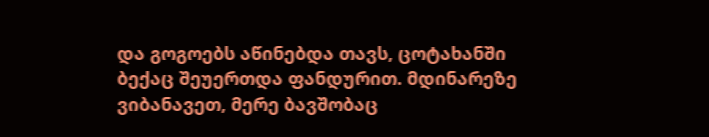და გოგოებს აწინებდა თავს, ცოტახანში ბექაც შეუერთდა ფანდურით. მდინარეზე ვიბანავეთ, მერე ბავშობაც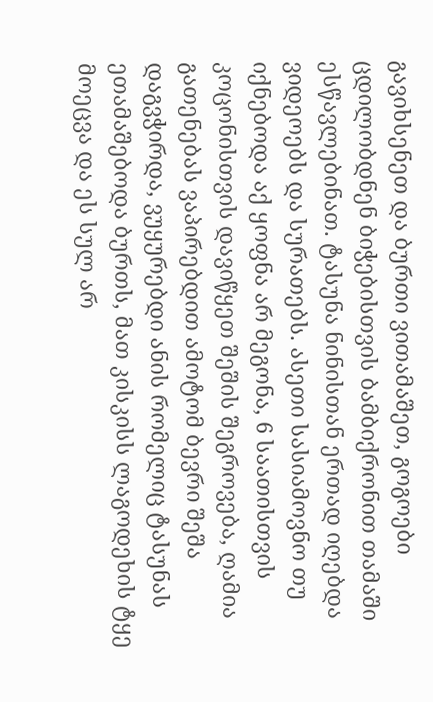გავიხსენეთ და ბურთი ვითამაშეთ, გოგოები ცდილობდნენ ბიჭებისთვის ბამბიქრონით თამაში ესწავლებინათ. ტასუნა ნინისთან ერთად იღებდა ვიდეოებს და სურათებს. ასეთი სასიამოვნო თუ იქნებოდა აქ ყოფნა არ მეგონა, 6 საათისთვის კოცონისთვის დავიწყეთ შეშის შეგროვება, ღამია გათენებას ვაპირებდით ამოტომ ბევრი შეშა დაგვჭირდა, ვუყურებდი ანის რომელიც ტასუნას ეთამაშებოდა ბურთს, მათ კისკისს ლაგოდეხის ტყე მოეცვა და ეს სულ არ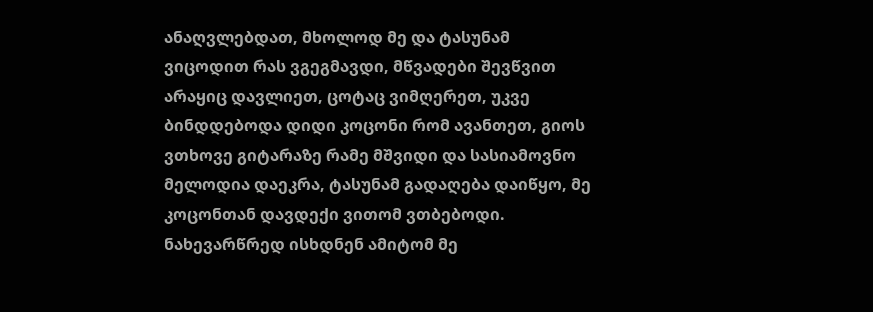ანაღვლებდათ, მხოლოდ მე და ტასუნამ ვიცოდით რას ვგეგმავდი, მწვადები შევწვით არაყიც დავლიეთ, ცოტაც ვიმღერეთ, უკვე ბინდდებოდა დიდი კოცონი რომ ავანთეთ, გიოს ვთხოვე გიტარაზე რამე მშვიდი და სასიამოვნო მელოდია დაეკრა, ტასუნამ გადაღება დაიწყო, მე კოცონთან დავდექი ვითომ ვთბებოდი. ნახევარწრედ ისხდნენ ამიტომ მე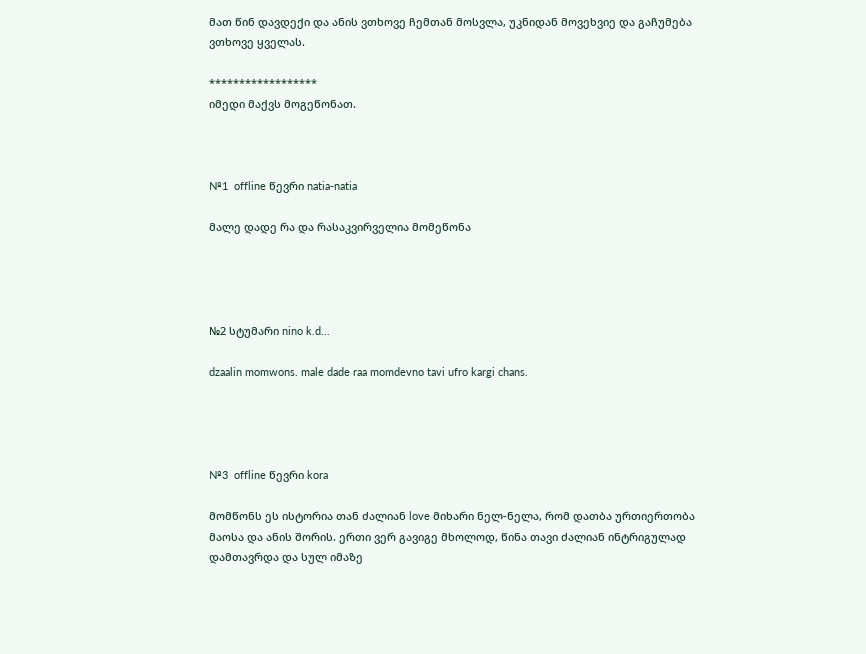მათ წინ დავდექი და ანის ვთხოვე ჩემთან მოსვლა, უკნიდან მოვეხვიე და გაჩუმება ვთხოვე ყველას.

******************
იმედი მაქვს მოგეწონათ.



№1  offline წევრი natia-natia

მალე დადე რა და რასაკვირველია მომეწონა




№2 სტუმარი nino k.d...

dzaalin momwons. male dade raa momdevno tavi ufro kargi chans.




№3  offline წევრი kora

მომწონს ეს ისტორია თან ძალიან love მიხარი ნელ-ნელა, რომ დათბა ურთიერთობა მაოსა და ანის შორის. ერთი ვერ გავიგე მხოლოდ, წინა თავი ძალიან ინტრიგულად დამთავრდა და სულ იმაზე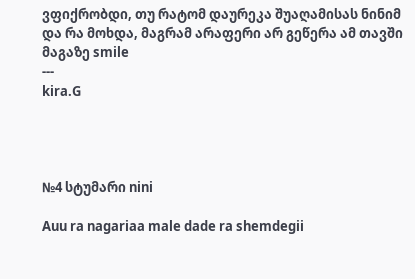ვფიქრობდი, თუ რატომ დაურეკა შუაღამისას ნინიმ და რა მოხდა, მაგრამ არაფერი არ გეწერა ამ თავში მაგაზე smile
---
kira.G




№4 სტუმარი nini

Auu ra nagariaa male dade ra shemdegii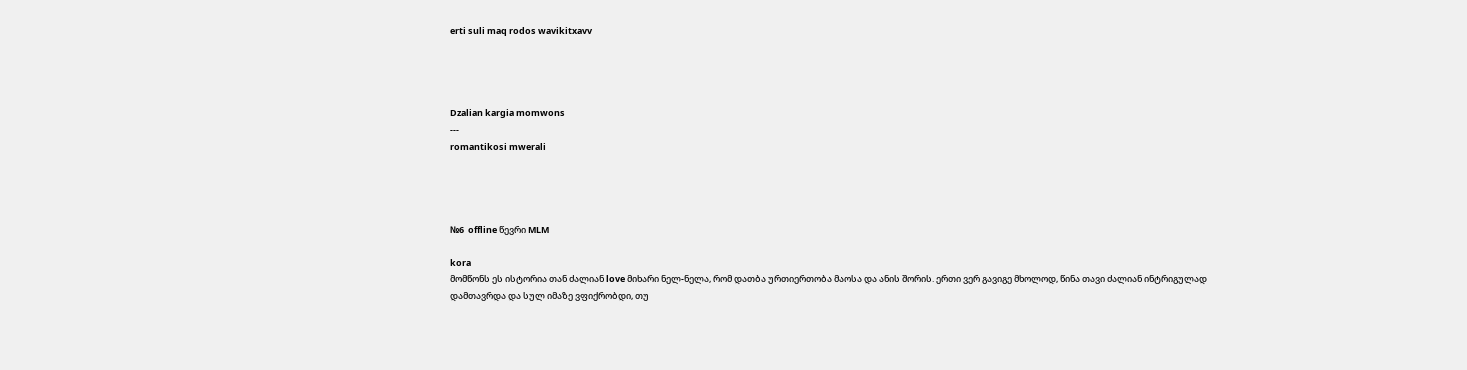erti suli maq rodos wavikitxavv




Dzalian kargia momwons
---
romantikosi mwerali




№6  offline წევრი MLM

kora
მომწონს ეს ისტორია თან ძალიან love მიხარი ნელ-ნელა, რომ დათბა ურთიერთობა მაოსა და ანის შორის. ერთი ვერ გავიგე მხოლოდ, წინა თავი ძალიან ინტრიგულად დამთავრდა და სულ იმაზე ვფიქრობდი, თუ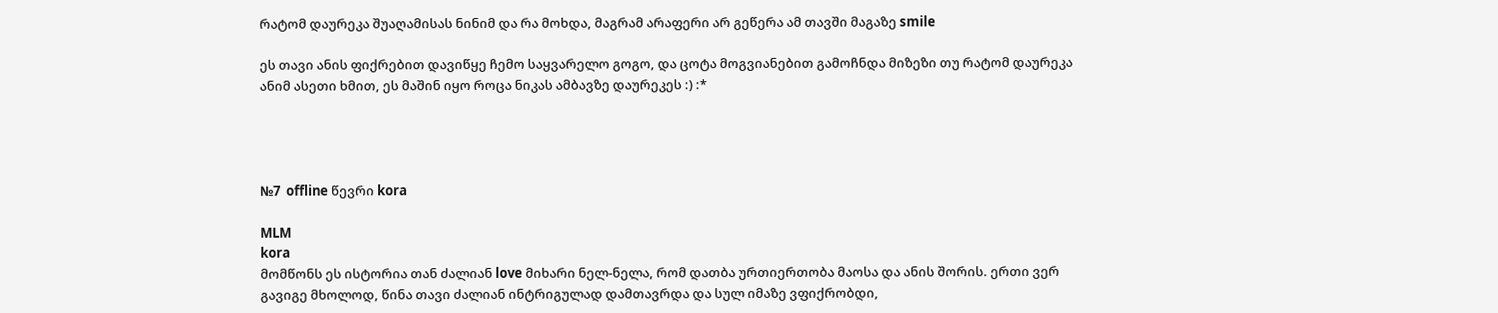რატომ დაურეკა შუაღამისას ნინიმ და რა მოხდა, მაგრამ არაფერი არ გეწერა ამ თავში მაგაზე smile

ეს თავი ანის ფიქრებით დავიწყე ჩემო საყვარელო გოგო, და ცოტა მოგვიანებით გამოჩნდა მიზეზი თუ რატომ დაურეკა ანიმ ასეთი ხმით, ეს მაშინ იყო როცა ნიკას ამბავზე დაურეკეს :) :*




№7  offline წევრი kora

MLM
kora
მომწონს ეს ისტორია თან ძალიან love მიხარი ნელ-ნელა, რომ დათბა ურთიერთობა მაოსა და ანის შორის. ერთი ვერ გავიგე მხოლოდ, წინა თავი ძალიან ინტრიგულად დამთავრდა და სულ იმაზე ვფიქრობდი,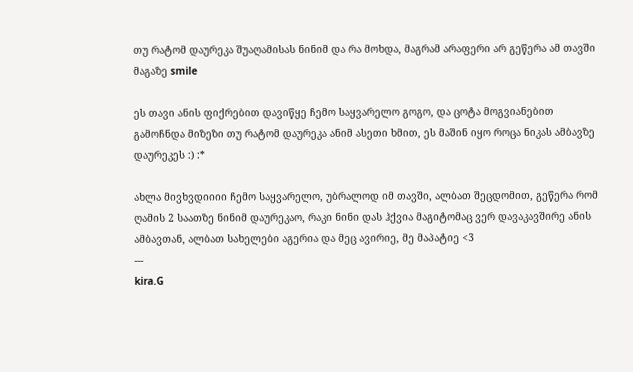თუ რატომ დაურეკა შუაღამისას ნინიმ და რა მოხდა, მაგრამ არაფერი არ გეწერა ამ თავში მაგაზე smile

ეს თავი ანის ფიქრებით დავიწყე ჩემო საყვარელო გოგო, და ცოტა მოგვიანებით გამოჩნდა მიზეზი თუ რატომ დაურეკა ანიმ ასეთი ხმით, ეს მაშინ იყო როცა ნიკას ამბავზე დაურეკეს :) :*

ახლა მივხვდიიიი ჩემო საყვარელო, უბრალოდ იმ თავში, ალბათ შეცდომით, გეწერა რომ ღამის 2 საათზე ნინიმ დაურეკაო, რაკი ნინი დას ჰქვია მაგიტომაც ვერ დავაკავშირე ანის ამბავთან, ალბათ სახელები აგერია და მეც ავირიე, მე მაპატიე <3
---
kira.G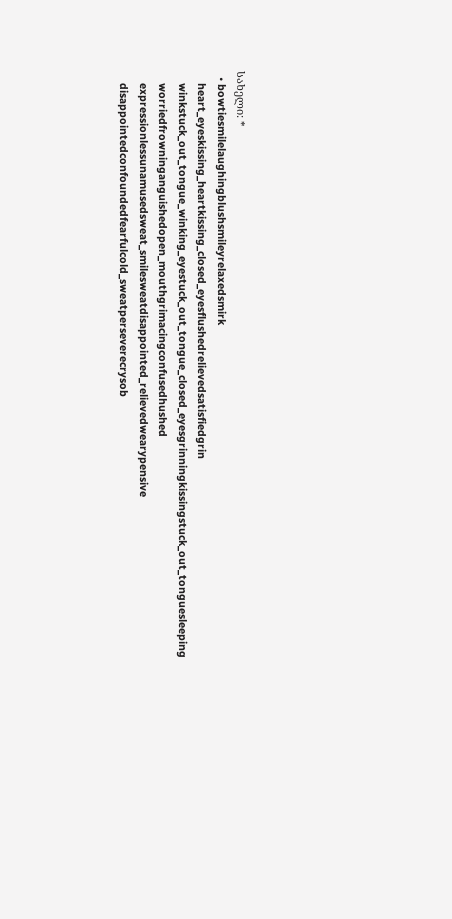სახელი: *
  • bowtiesmilelaughingblushsmileyrelaxedsmirk
    heart_eyeskissing_heartkissing_closed_eyesflushedrelievedsatisfiedgrin
    winkstuck_out_tongue_winking_eyestuck_out_tongue_closed_eyesgrinningkissingstuck_out_tonguesleeping
    worriedfrowninganguishedopen_mouthgrimacingconfusedhushed
    expressionlessunamusedsweat_smilesweatdisappointed_relievedwearypensive
    disappointedconfoundedfearfulcold_sweatperseverecrysob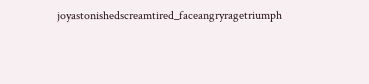joyastonishedscreamtired_faceangryragetriumph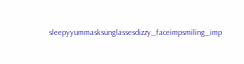sleepyyummasksunglassesdizzy_faceimpsmiling_imp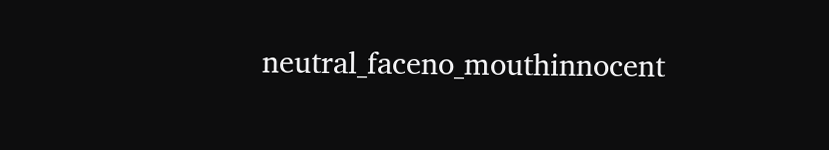neutral_faceno_mouthinnocent